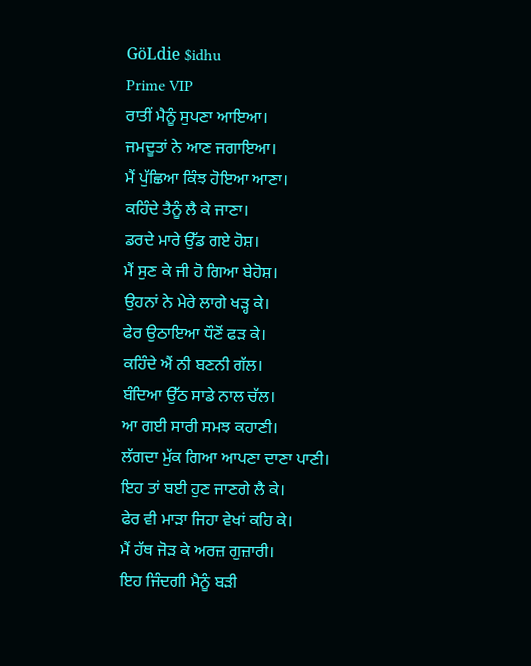GöLdie $idhu
Prime VIP
ਰਾਤੀਂ ਮੈਨੂੰ ਸੁਪਣਾ ਆਇਆ।
ਜਮਦੂਤਾਂ ਨੇ ਆਣ ਜਗਾਇਆ।
ਮੈਂ ਪੁੱਛਿਆ ਕਿੰਝ ਹੋਇਆ ਆਣਾ।
ਕਹਿੰਦੇ ਤੈਨੂੰ ਲੈ ਕੇ ਜਾਣਾ।
ਡਰਦੇ ਮਾਰੇ ਉੱਡ ਗਏ ਹੋਸ਼।
ਮੈਂ ਸੁਣ ਕੇ ਜੀ ਹੋ ਗਿਆ ਬੇਹੋਸ਼।
ਉਹਨਾਂ ਨੇ ਮੇਰੇ ਲਾਗੇ ਖੜ੍ਹ ਕੇ।
ਫੇਰ ਉਠਾਇਆ ਧੌਣੋਂ ਫੜ ਕੇ।
ਕਹਿੰਦੇ ਐਂ ਨੀ ਬਣਨੀ ਗੱਲ।
ਬੰਦਿਆ ਉੱਠ ਸਾਡੇ ਨਾਲ ਚੱਲ।
ਆ ਗਈ ਸਾਰੀ ਸਮਝ ਕਹਾਣੀ।
ਲੱਗਦਾ ਮੁੱਕ ਗਿਆ ਆਪਣਾ ਦਾਣਾ ਪਾਣੀ।
ਇਹ ਤਾਂ ਬਈ ਹੁਣ ਜਾਣਗੇ ਲੈ ਕੇ।
ਫੇਰ ਵੀ ਮਾੜਾ ਜਿਹਾ ਵੇਖਾਂ ਕਹਿ ਕੇ।
ਮੈਂ ਹੱਥ ਜੋੜ ਕੇ ਅਰਜ਼ ਗੁਜ਼ਾਰੀ।
ਇਹ ਜਿੰਦਗੀ ਮੈਨੂੰ ਬੜੀ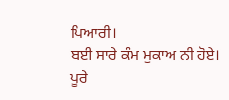ਪਿਆਰੀ।
ਬਈ ਸਾਰੇ ਕੰਮ ਮੁਕਾਅ ਨੀ ਹੋਏ।
ਪੂਰੇ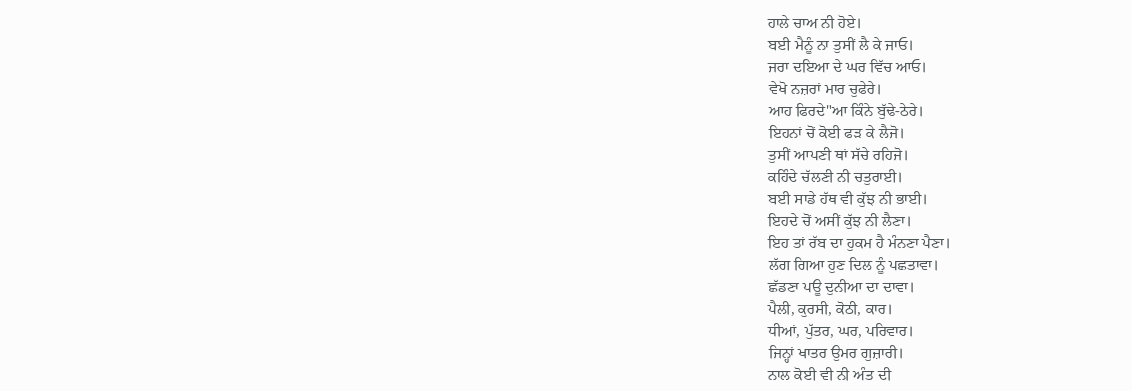ਹਾਲੇ ਚਾਅ ਨੀ ਹੋਏ।
ਬਈ ਮੈਨੂੰ ਨਾ ਤੁਸੀਂ ਲੈ ਕੇ ਜਾਓ।
ਜਰਾ ਦਇਆ ਦੇ ਘਰ ਵਿੱਚ ਆਓ।
ਵੇਖੋ ਨਜ਼ਰਾਂ ਮਾਰ ਚੁਫੇਰੇ।
ਆਹ ਫਿਰਦੇ"ਆ ਕਿੰਨੇ ਬੁੱਢੇ-ਠੇਰੇ।
ਇਹਨਾਂ ਚੋਂ ਕੋਈ ਫੜ ਕੇ ਲੈਜੋ।
ਤੁਸੀਂ ਆਪਣੀ ਥਾਂ ਸੱਚੇ ਰਹਿਜੋ।
ਕਹਿੰਦੇ ਚੱਲਣੀ ਨੀ ਚਤੁਰਾਈ।
ਬਈ ਸਾਡੇ ਹੱਥ ਵੀ ਕੁੱਝ ਨੀ ਭਾਈ।
ਇਹਦੇ ਚੋਂ ਅਸੀਂ ਕੁੱਝ ਨੀ ਲੈਣਾ।
ਇਹ ਤਾਂ ਰੱਬ ਦਾ ਹੁਕਮ ਹੈ ਮੰਨਣਾ ਪੈਣਾ।
ਲੱਗ ਗਿਆ ਹੁਣ ਦਿਲ ਨੂੰ ਪਛਤਾਵਾ।
ਛੱਡਣਾ ਪਊ ਦੁਨੀਆ ਦਾ ਦਾਵਾ।
ਪੈਲੀ, ਕੁਰਸੀ, ਕੋਠੀ, ਕਾਰ।
ਧੀਆਂ, ਪੁੱਤਰ, ਘਰ, ਪਰਿਵਾਰ।
ਜਿਨ੍ਹਾਂ ਖਾਤਰ ਉਮਰ ਗੁਜ਼ਾਰੀ।
ਨਾਲ ਕੋਈ ਵੀ ਨੀ ਅੰਤ ਦੀ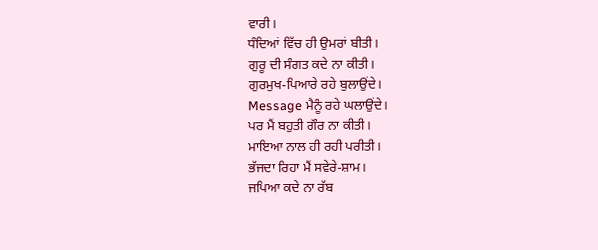ਵਾਰੀ।
ਧੰਦਿਆਂ ਵਿੱਚ ਹੀ ਉਮਰਾਂ ਬੀਤੀ।
ਗੁਰੂ ਦੀ ਸੰਗਤ ਕਦੇ ਨਾ ਕੀਤੀ।
ਗੁਰਮੁਖ-ਪਿਆਰੇ ਰਹੇ ਬੁਲਾਉਂਦੇ।
Message ਮੈਨੂੰ ਰਹੇ ਘਲਾਉਂਦੇ।
ਪਰ ਮੈਂ ਬਹੁਤੀ ਗੌਰ ਨਾ ਕੀਤੀ।
ਮਾਇਆ ਨਾਲ ਹੀ ਰਹੀ ਪਰੀਤੀ।
ਭੱਜਦਾ ਰਿਹਾ ਮੈਂ ਸਵੇਰੇ-ਸ਼ਾਮ।
ਜਪਿਆ ਕਦੇ ਨਾ ਰੱਬ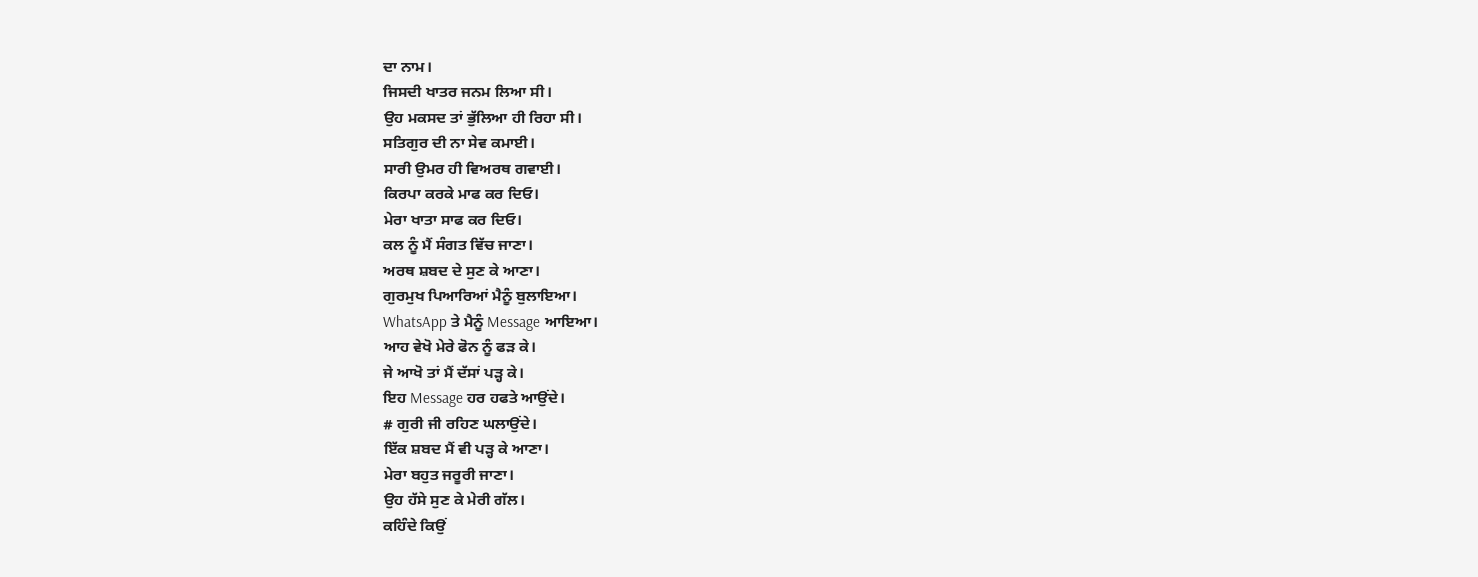ਦਾ ਨਾਮ।
ਜਿਸਦੀ ਖਾਤਰ ਜਨਮ ਲਿਆ ਸੀ।
ਉਹ ਮਕਸਦ ਤਾਂ ਭੁੱਲਿਆ ਹੀ ਰਿਹਾ ਸੀ।
ਸਤਿਗੁਰ ਦੀ ਨਾ ਸੇਵ ਕਮਾਈ।
ਸਾਰੀ ਉਮਰ ਹੀ ਵਿਅਰਥ ਗਵਾਈ।
ਕਿਰਪਾ ਕਰਕੇ ਮਾਫ ਕਰ ਦਿਓ।
ਮੇਰਾ ਖਾਤਾ ਸਾਫ ਕਰ ਦਿਓ।
ਕਲ ਨੂੰ ਮੈਂ ਸੰਗਤ ਵਿੱਚ ਜਾਣਾ।
ਅਰਥ ਸ਼ਬਦ ਦੇ ਸੁਣ ਕੇ ਆਣਾ।
ਗੁਰਮੁਖ ਪਿਆਰਿਆਂ ਮੈਨੂੰ ਬੁਲਾਇਆ।
WhatsApp ਤੇ ਮੈਨੂੰ Message ਆਇਆ।
ਆਹ ਵੇਖੋ ਮੇਰੇ ਫੋਨ ਨੂੰ ਫੜ ਕੇ।
ਜੇ ਆਖੋ ਤਾਂ ਮੈਂ ਦੱਸਾਂ ਪੜ੍ਹ ਕੇ।
ਇਹ Message ਹਰ ਹਫਤੇ ਆਉਂਦੇ।
# ਗੁਰੀ ਜੀ ਰਹਿਣ ਘਲਾਉਂਦੇ।
ਇੱਕ ਸ਼ਬਦ ਮੈਂ ਵੀ ਪੜ੍ਹ ਕੇ ਆਣਾ।
ਮੇਰਾ ਬਹੁਤ ਜਰੂਰੀ ਜਾਣਾ।
ਉਹ ਹੱਸੇ ਸੁਣ ਕੇ ਮੇਰੀ ਗੱਲ।
ਕਹਿੰਦੇ ਕਿਉਂ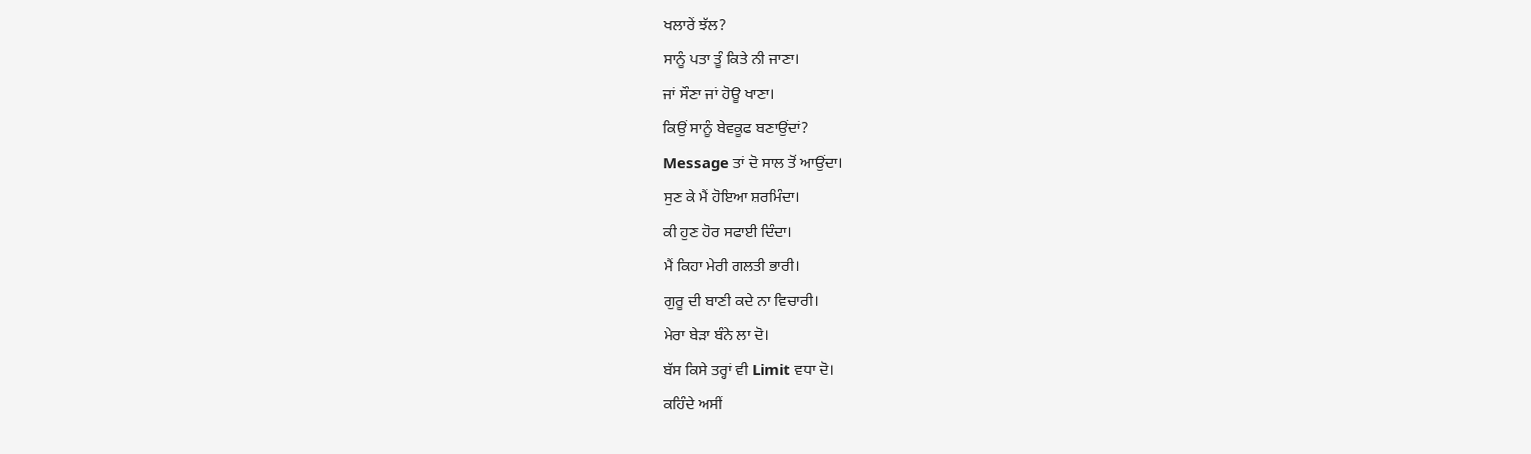ਖਲਾਰੇਂ ਝੱਲ?
ਸਾਨੂੰ ਪਤਾ ਤੂੰ ਕਿਤੇ ਨੀ ਜਾਣਾ।
ਜਾਂ ਸੌਣਾ ਜਾਂ ਹੋਊ ਖਾਣਾ।
ਕਿਉਂ ਸਾਨੂੰ ਬੇਵਕੂਫ ਬਣਾਉਂਦਾਂ?
Message ਤਾਂ ਦੋ ਸਾਲ ਤੋਂ ਆਉਂਦਾ।
ਸੁਣ ਕੇ ਮੈਂ ਹੋਇਆ ਸ਼ਰਮਿੰਦਾ।
ਕੀ ਹੁਣ ਹੋਰ ਸਫਾਈ ਦਿੰਦਾ।
ਮੈਂ ਕਿਹਾ ਮੇਰੀ ਗਲਤੀ ਭਾਰੀ।
ਗੁਰੂ ਦੀ ਬਾਣੀ ਕਦੇ ਨਾ ਵਿਚਾਰੀ।
ਮੇਰਾ ਬੇੜਾ ਬੰਨੇ ਲਾ ਦੋ।
ਬੱਸ ਕਿਸੇ ਤਰ੍ਹਾਂ ਵੀ Limit ਵਧਾ ਦੋ।
ਕਹਿੰਦੇ ਅਸੀਂ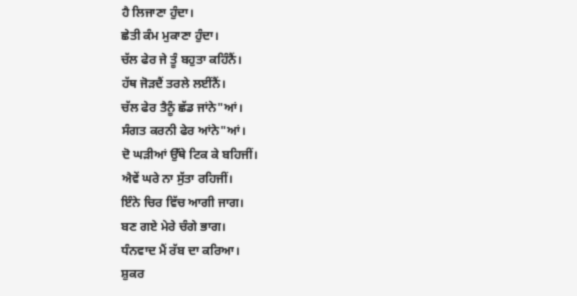ਹੈ ਲਿਜਾਣਾ ਹੁੰਦਾ।
ਛੇਤੀ ਕੰਮ ਮੁਕਾਣਾ ਹੁੰਦਾ।
ਚੱਲ ਫੇਰ ਜੇ ਤੂੰ ਬਹੁਤਾ ਕਹਿੰਨੈਂ।
ਹੱਥ ਜੋੜਦੈਂ ਤਰਲੇ ਲਈਂਨੈਂ।
ਚੱਲ ਫੇਰ ਤੈਨੂੰ ਛੱਡ ਜਾਂਨੇ"ਆਂ।
ਸੰਗਤ ਕਰਨੀ ਫੇਰ ਆਂਨੇ"ਆਂ।
ਦੋ ਘੜੀਆਂ ਉੱਥੇ ਟਿਕ ਕੇ ਬਹਿਜੀਂ।
ਐਵੇਂ ਘਰੇ ਨਾ ਸੁੱਤਾ ਰਹਿਜੀਂ।
ਇੰਨੇ ਚਿਰ ਵਿੱਚ ਆਗੀ ਜਾਗ।
ਬਣ ਗਏ ਮੇਰੇ ਚੰਗੇ ਭਾਗ।
ਧੰਨਵਾਦ ਮੈਂ ਰੱਬ ਦਾ ਕਰਿਆ।
ਸ਼ੁਕਰ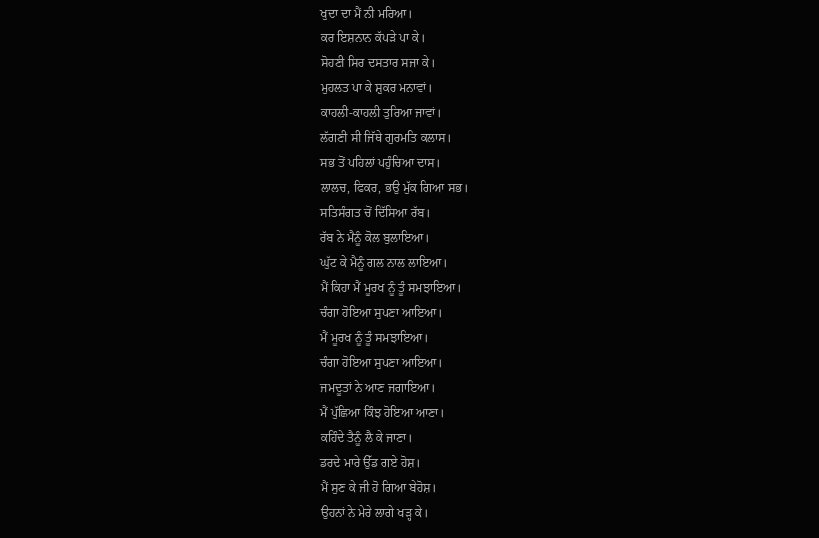ਖੁਦਾ ਦਾ ਮੈਂ ਨੀ ਮਰਿਆ।
ਕਰ ਇਸ਼ਨਾਨ ਕੱਪੜੇ ਪਾ ਕੇ।
ਸੋਹਣੀ ਸਿਰ ਦਸਤਾਰ ਸਜਾ ਕੇ।
ਮੁਹਲਤ ਪਾ ਕੇ ਸ਼ੁਕਰ ਮਨਾਵਾਂ।
ਕਾਹਲੀ-ਕਾਹਲੀ ਤੁਰਿਆ ਜਾਵਾਂ।
ਲੱਗਣੀ ਸੀ ਜਿੱਥੇ ਗੁਰਮਤਿ ਕਲਾਸ।
ਸਭ ਤੋਂ ਪਹਿਲਾਂ ਪਹੁੰਚਿਆ ਦਾਸ।
ਲਾਲਚ, ਫਿਕਰ, ਭਉ ਮੁੱਕ ਗਿਆ ਸਭ।
ਸਤਿਸੰਗਤ ਚੋਂ ਦਿੱਸਿਆ ਰੱਬ।
ਰੱਬ ਨੇ ਮੈਨੂੰ ਕੋਲ ਬੁਲਾਇਆ।
ਘੁੱਟ ਕੇ ਮੈਨੂੰ ਗਲ ਨਾਲ ਲਾਇਆ।
ਮੈਂ ਕਿਹਾ ਮੈਂ ਮੂਰਖ ਨੂੰ ਤੂੰ ਸਮਝਾਇਆ।
ਚੰਗਾ ਹੋਇਆ ਸੁਪਣਾ ਆਇਆ।
ਮੈਂ ਮੂਰਖ ਨੂੰ ਤੂੰ ਸਮਝਾਇਆ।
ਚੰਗਾ ਹੋਇਆ ਸੁਪਣਾ ਆਇਆ।
ਜਮਦੂਤਾਂ ਨੇ ਆਣ ਜਗਾਇਆ।
ਮੈਂ ਪੁੱਛਿਆ ਕਿੰਝ ਹੋਇਆ ਆਣਾ।
ਕਹਿੰਦੇ ਤੈਨੂੰ ਲੈ ਕੇ ਜਾਣਾ।
ਡਰਦੇ ਮਾਰੇ ਉੱਡ ਗਏ ਹੋਸ਼।
ਮੈਂ ਸੁਣ ਕੇ ਜੀ ਹੋ ਗਿਆ ਬੇਹੋਸ਼।
ਉਹਨਾਂ ਨੇ ਮੇਰੇ ਲਾਗੇ ਖੜ੍ਹ ਕੇ।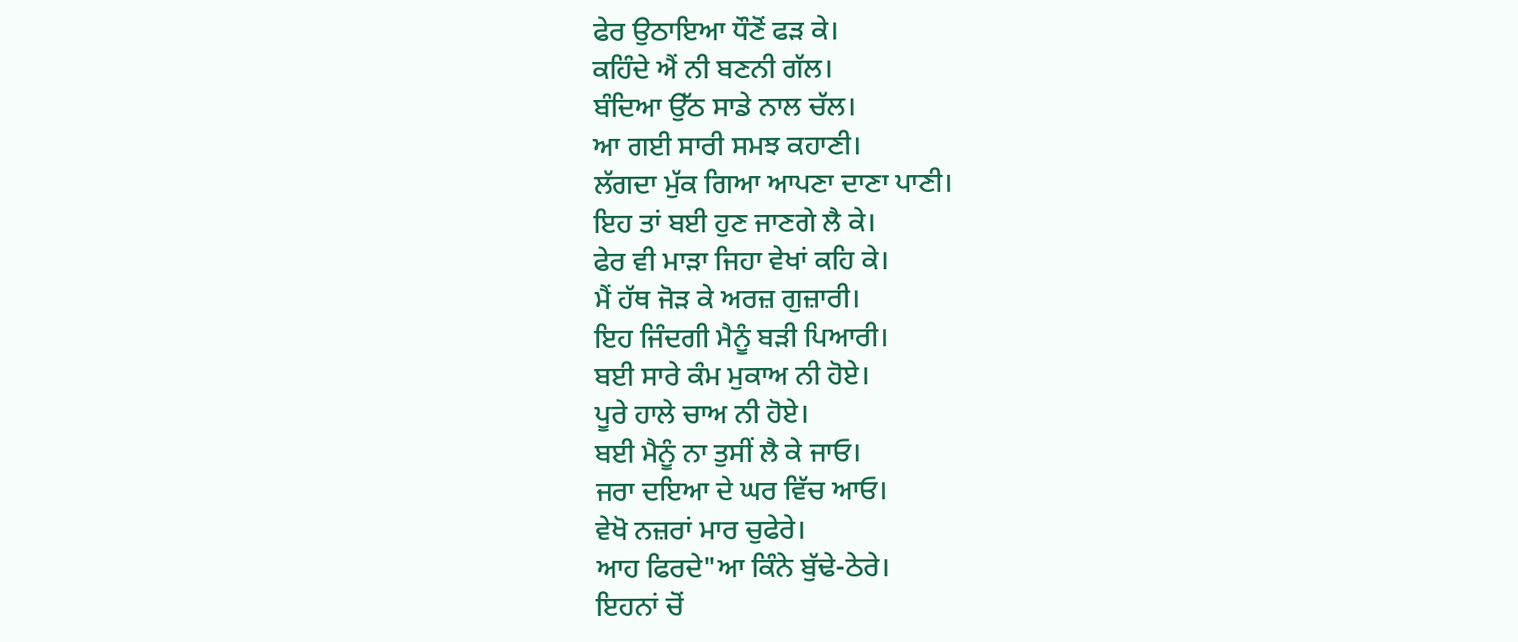ਫੇਰ ਉਠਾਇਆ ਧੌਣੋਂ ਫੜ ਕੇ।
ਕਹਿੰਦੇ ਐਂ ਨੀ ਬਣਨੀ ਗੱਲ।
ਬੰਦਿਆ ਉੱਠ ਸਾਡੇ ਨਾਲ ਚੱਲ।
ਆ ਗਈ ਸਾਰੀ ਸਮਝ ਕਹਾਣੀ।
ਲੱਗਦਾ ਮੁੱਕ ਗਿਆ ਆਪਣਾ ਦਾਣਾ ਪਾਣੀ।
ਇਹ ਤਾਂ ਬਈ ਹੁਣ ਜਾਣਗੇ ਲੈ ਕੇ।
ਫੇਰ ਵੀ ਮਾੜਾ ਜਿਹਾ ਵੇਖਾਂ ਕਹਿ ਕੇ।
ਮੈਂ ਹੱਥ ਜੋੜ ਕੇ ਅਰਜ਼ ਗੁਜ਼ਾਰੀ।
ਇਹ ਜਿੰਦਗੀ ਮੈਨੂੰ ਬੜੀ ਪਿਆਰੀ।
ਬਈ ਸਾਰੇ ਕੰਮ ਮੁਕਾਅ ਨੀ ਹੋਏ।
ਪੂਰੇ ਹਾਲੇ ਚਾਅ ਨੀ ਹੋਏ।
ਬਈ ਮੈਨੂੰ ਨਾ ਤੁਸੀਂ ਲੈ ਕੇ ਜਾਓ।
ਜਰਾ ਦਇਆ ਦੇ ਘਰ ਵਿੱਚ ਆਓ।
ਵੇਖੋ ਨਜ਼ਰਾਂ ਮਾਰ ਚੁਫੇਰੇ।
ਆਹ ਫਿਰਦੇ"ਆ ਕਿੰਨੇ ਬੁੱਢੇ-ਠੇਰੇ।
ਇਹਨਾਂ ਚੋਂ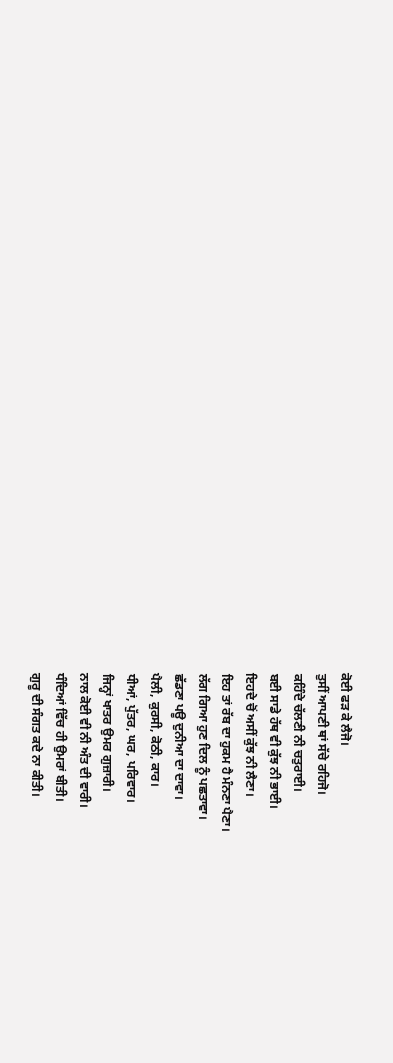ਕੋਈ ਫੜ ਕੇ ਲੈਜੋ।
ਤੁਸੀਂ ਆਪਣੀ ਥਾਂ ਸੱਚੇ ਰਹਿਜੋ।
ਕਹਿੰਦੇ ਚੱਲਣੀ ਨੀ ਚਤੁਰਾਈ।
ਬਈ ਸਾਡੇ ਹੱਥ ਵੀ ਕੁੱਝ ਨੀ ਭਾਈ।
ਇਹਦੇ ਚੋਂ ਅਸੀਂ ਕੁੱਝ ਨੀ ਲੈਣਾ।
ਇਹ ਤਾਂ ਰੱਬ ਦਾ ਹੁਕਮ ਹੈ ਮੰਨਣਾ ਪੈਣਾ।
ਲੱਗ ਗਿਆ ਹੁਣ ਦਿਲ ਨੂੰ ਪਛਤਾਵਾ।
ਛੱਡਣਾ ਪਊ ਦੁਨੀਆ ਦਾ ਦਾਵਾ।
ਪੈਲੀ, ਕੁਰਸੀ, ਕੋਠੀ, ਕਾਰ।
ਧੀਆਂ, ਪੁੱਤਰ, ਘਰ, ਪਰਿਵਾਰ।
ਜਿਨ੍ਹਾਂ ਖਾਤਰ ਉਮਰ ਗੁਜ਼ਾਰੀ।
ਨਾਲ ਕੋਈ ਵੀ ਨੀ ਅੰਤ ਦੀ ਵਾਰੀ।
ਧੰਦਿਆਂ ਵਿੱਚ ਹੀ ਉਮਰਾਂ ਬੀਤੀ।
ਗੁਰੂ ਦੀ ਸੰਗਤ ਕਦੇ ਨਾ ਕੀਤੀ।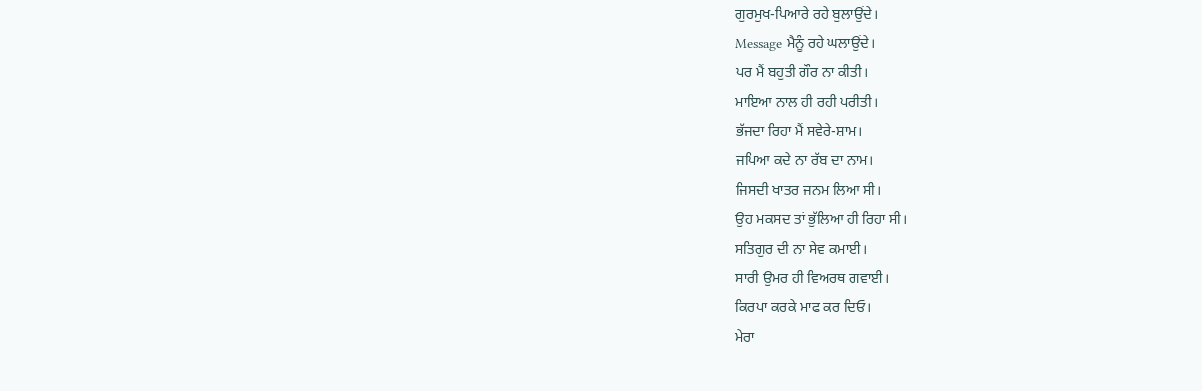ਗੁਰਮੁਖ-ਪਿਆਰੇ ਰਹੇ ਬੁਲਾਉਂਦੇ।
Message ਮੈਨੂੰ ਰਹੇ ਘਲਾਉਂਦੇ।
ਪਰ ਮੈਂ ਬਹੁਤੀ ਗੌਰ ਨਾ ਕੀਤੀ।
ਮਾਇਆ ਨਾਲ ਹੀ ਰਹੀ ਪਰੀਤੀ।
ਭੱਜਦਾ ਰਿਹਾ ਮੈਂ ਸਵੇਰੇ-ਸ਼ਾਮ।
ਜਪਿਆ ਕਦੇ ਨਾ ਰੱਬ ਦਾ ਨਾਮ।
ਜਿਸਦੀ ਖਾਤਰ ਜਨਮ ਲਿਆ ਸੀ।
ਉਹ ਮਕਸਦ ਤਾਂ ਭੁੱਲਿਆ ਹੀ ਰਿਹਾ ਸੀ।
ਸਤਿਗੁਰ ਦੀ ਨਾ ਸੇਵ ਕਮਾਈ।
ਸਾਰੀ ਉਮਰ ਹੀ ਵਿਅਰਥ ਗਵਾਈ।
ਕਿਰਪਾ ਕਰਕੇ ਮਾਫ ਕਰ ਦਿਓ।
ਮੇਰਾ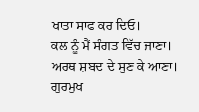ਖਾਤਾ ਸਾਫ ਕਰ ਦਿਓ।
ਕਲ ਨੂੰ ਮੈਂ ਸੰਗਤ ਵਿੱਚ ਜਾਣਾ।
ਅਰਥ ਸ਼ਬਦ ਦੇ ਸੁਣ ਕੇ ਆਣਾ।
ਗੁਰਮੁਖ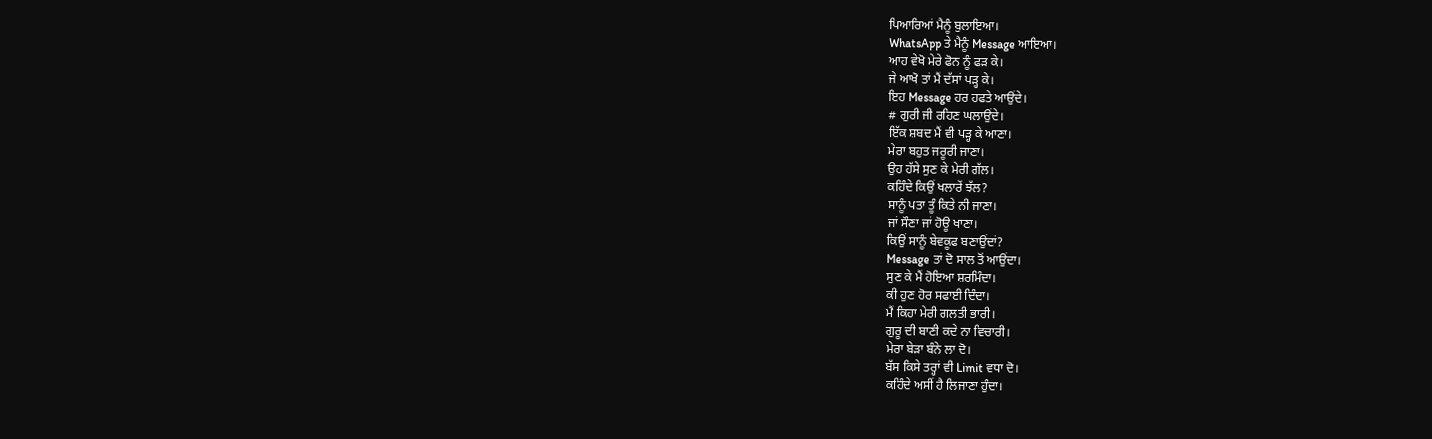ਪਿਆਰਿਆਂ ਮੈਨੂੰ ਬੁਲਾਇਆ।
WhatsApp ਤੇ ਮੈਨੂੰ Message ਆਇਆ।
ਆਹ ਵੇਖੋ ਮੇਰੇ ਫੋਨ ਨੂੰ ਫੜ ਕੇ।
ਜੇ ਆਖੋ ਤਾਂ ਮੈਂ ਦੱਸਾਂ ਪੜ੍ਹ ਕੇ।
ਇਹ Message ਹਰ ਹਫਤੇ ਆਉਂਦੇ।
# ਗੁਰੀ ਜੀ ਰਹਿਣ ਘਲਾਉਂਦੇ।
ਇੱਕ ਸ਼ਬਦ ਮੈਂ ਵੀ ਪੜ੍ਹ ਕੇ ਆਣਾ।
ਮੇਰਾ ਬਹੁਤ ਜਰੂਰੀ ਜਾਣਾ।
ਉਹ ਹੱਸੇ ਸੁਣ ਕੇ ਮੇਰੀ ਗੱਲ।
ਕਹਿੰਦੇ ਕਿਉਂ ਖਲਾਰੇਂ ਝੱਲ?
ਸਾਨੂੰ ਪਤਾ ਤੂੰ ਕਿਤੇ ਨੀ ਜਾਣਾ।
ਜਾਂ ਸੌਣਾ ਜਾਂ ਹੋਊ ਖਾਣਾ।
ਕਿਉਂ ਸਾਨੂੰ ਬੇਵਕੂਫ ਬਣਾਉਂਦਾਂ?
Message ਤਾਂ ਦੋ ਸਾਲ ਤੋਂ ਆਉਂਦਾ।
ਸੁਣ ਕੇ ਮੈਂ ਹੋਇਆ ਸ਼ਰਮਿੰਦਾ।
ਕੀ ਹੁਣ ਹੋਰ ਸਫਾਈ ਦਿੰਦਾ।
ਮੈਂ ਕਿਹਾ ਮੇਰੀ ਗਲਤੀ ਭਾਰੀ।
ਗੁਰੂ ਦੀ ਬਾਣੀ ਕਦੇ ਨਾ ਵਿਚਾਰੀ।
ਮੇਰਾ ਬੇੜਾ ਬੰਨੇ ਲਾ ਦੋ।
ਬੱਸ ਕਿਸੇ ਤਰ੍ਹਾਂ ਵੀ Limit ਵਧਾ ਦੋ।
ਕਹਿੰਦੇ ਅਸੀਂ ਹੈ ਲਿਜਾਣਾ ਹੁੰਦਾ।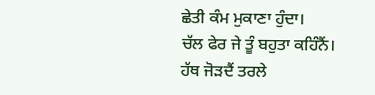ਛੇਤੀ ਕੰਮ ਮੁਕਾਣਾ ਹੁੰਦਾ।
ਚੱਲ ਫੇਰ ਜੇ ਤੂੰ ਬਹੁਤਾ ਕਹਿੰਨੈਂ।
ਹੱਥ ਜੋੜਦੈਂ ਤਰਲੇ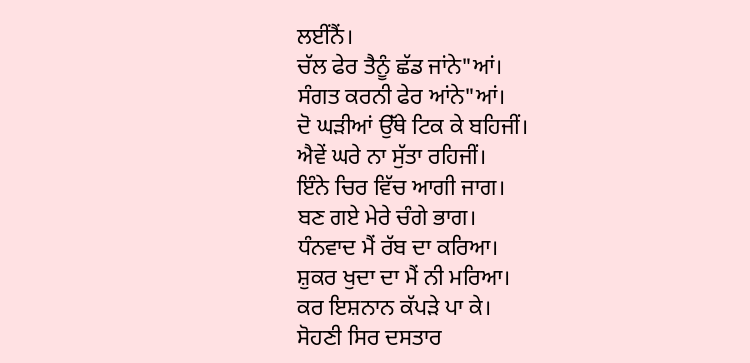ਲਈਂਨੈਂ।
ਚੱਲ ਫੇਰ ਤੈਨੂੰ ਛੱਡ ਜਾਂਨੇ"ਆਂ।
ਸੰਗਤ ਕਰਨੀ ਫੇਰ ਆਂਨੇ"ਆਂ।
ਦੋ ਘੜੀਆਂ ਉੱਥੇ ਟਿਕ ਕੇ ਬਹਿਜੀਂ।
ਐਵੇਂ ਘਰੇ ਨਾ ਸੁੱਤਾ ਰਹਿਜੀਂ।
ਇੰਨੇ ਚਿਰ ਵਿੱਚ ਆਗੀ ਜਾਗ।
ਬਣ ਗਏ ਮੇਰੇ ਚੰਗੇ ਭਾਗ।
ਧੰਨਵਾਦ ਮੈਂ ਰੱਬ ਦਾ ਕਰਿਆ।
ਸ਼ੁਕਰ ਖੁਦਾ ਦਾ ਮੈਂ ਨੀ ਮਰਿਆ।
ਕਰ ਇਸ਼ਨਾਨ ਕੱਪੜੇ ਪਾ ਕੇ।
ਸੋਹਣੀ ਸਿਰ ਦਸਤਾਰ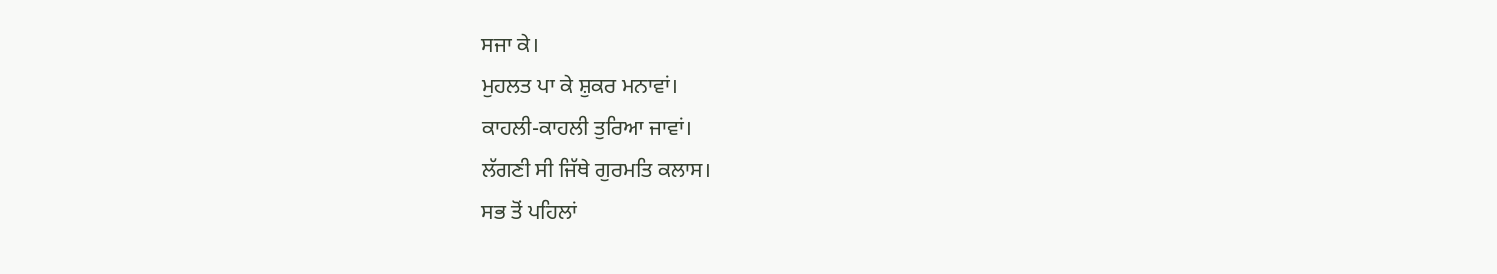ਸਜਾ ਕੇ।
ਮੁਹਲਤ ਪਾ ਕੇ ਸ਼ੁਕਰ ਮਨਾਵਾਂ।
ਕਾਹਲੀ-ਕਾਹਲੀ ਤੁਰਿਆ ਜਾਵਾਂ।
ਲੱਗਣੀ ਸੀ ਜਿੱਥੇ ਗੁਰਮਤਿ ਕਲਾਸ।
ਸਭ ਤੋਂ ਪਹਿਲਾਂ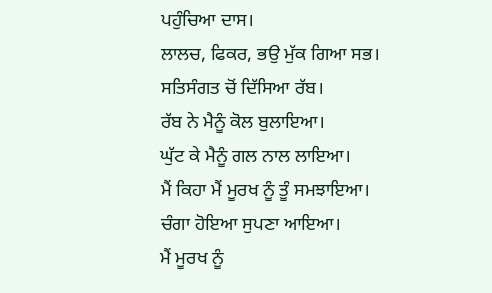ਪਹੁੰਚਿਆ ਦਾਸ।
ਲਾਲਚ, ਫਿਕਰ, ਭਉ ਮੁੱਕ ਗਿਆ ਸਭ।
ਸਤਿਸੰਗਤ ਚੋਂ ਦਿੱਸਿਆ ਰੱਬ।
ਰੱਬ ਨੇ ਮੈਨੂੰ ਕੋਲ ਬੁਲਾਇਆ।
ਘੁੱਟ ਕੇ ਮੈਨੂੰ ਗਲ ਨਾਲ ਲਾਇਆ।
ਮੈਂ ਕਿਹਾ ਮੈਂ ਮੂਰਖ ਨੂੰ ਤੂੰ ਸਮਝਾਇਆ।
ਚੰਗਾ ਹੋਇਆ ਸੁਪਣਾ ਆਇਆ।
ਮੈਂ ਮੂਰਖ ਨੂੰ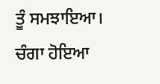ਤੂੰ ਸਮਝਾਇਆ।
ਚੰਗਾ ਹੋਇਆ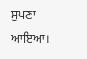ਸੁਪਣਾ ਆਇਆ।